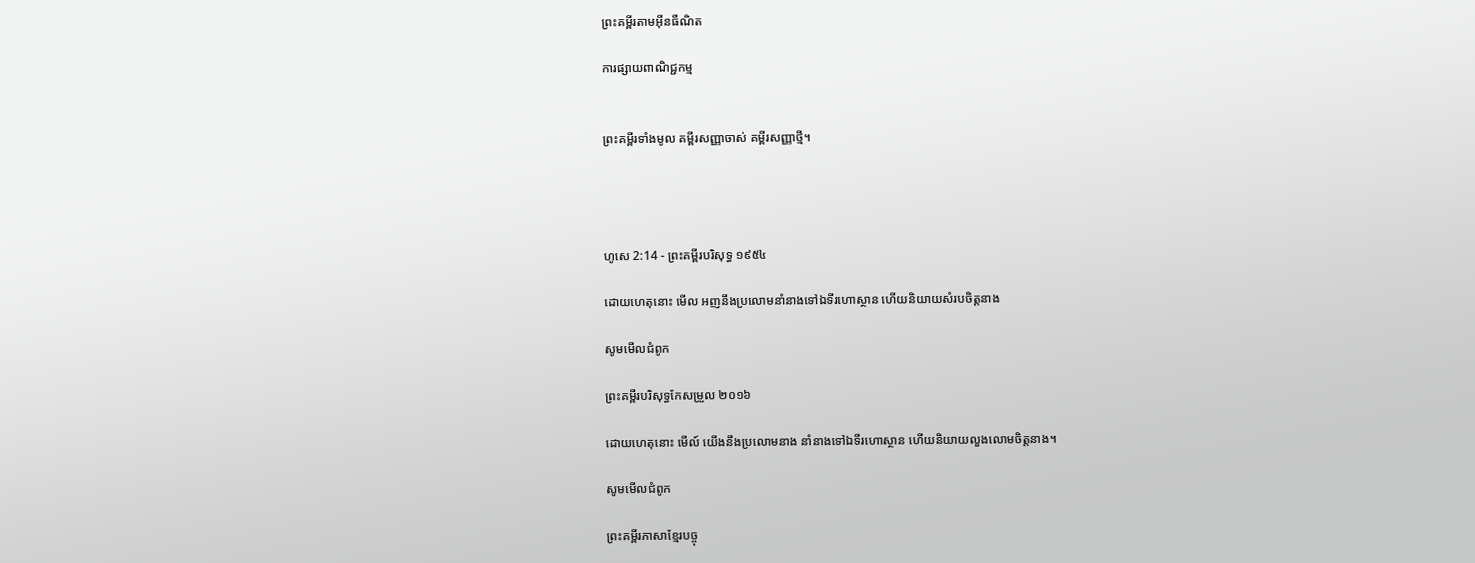ព្រះគម្ពីរតាមអ៊ីនធឺណិត

ការផ្សាយពាណិជ្ជកម្ម


ព្រះគម្ពីរទាំងមូល គម្ពីរសញ្ញាចាស់ គម្ពីរសញ្ញាថ្មី។




ហូសេ 2:14 - ព្រះគម្ពីរបរិសុទ្ធ ១៩៥៤

ដោយហេតុនោះ មើល អញនឹងប្រលោមនាំនាងទៅឯទីរហោ‌ស្ថាន ហើយនិយាយសំរបចិត្តនាង

សូមមើលជំពូក

ព្រះគម្ពីរបរិសុទ្ធកែសម្រួល ២០១៦

ដោយហេតុនោះ មើល៍ យើងនឹងប្រលោមនាង នាំនាងទៅឯទីរហោ‌ស្ថាន ហើយនិយាយលួងលោមចិត្តនាង។

សូមមើលជំពូក

ព្រះគម្ពីរភាសាខ្មែរបច្ចុ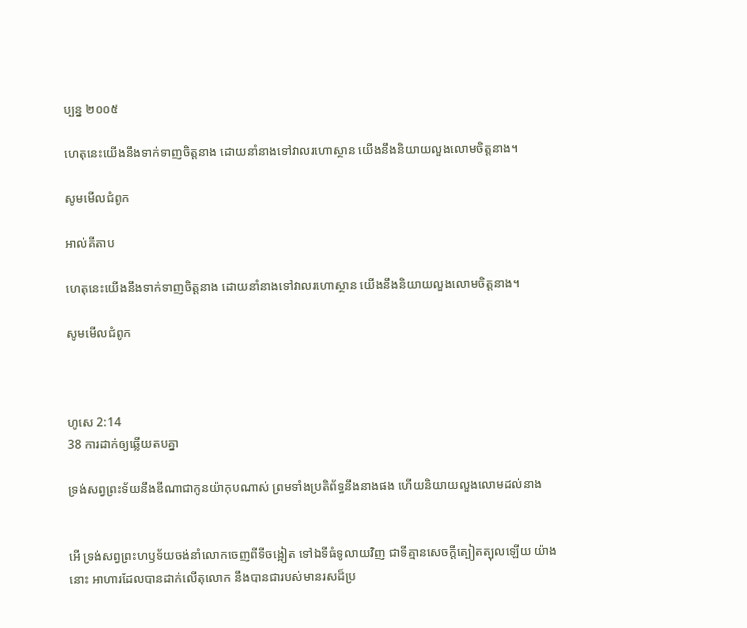ប្បន្ន ២០០៥

ហេតុនេះយើងនឹងទាក់‌ទាញចិត្តនាង ដោយនាំនាងទៅវាលរហោ‌ស្ថាន យើងនឹងនិយាយលួង‌លោមចិត្តនាង។

សូមមើលជំពូក

អាល់គីតាប

ហេតុនេះយើងនឹងទាក់‌ទាញចិត្តនាង ដោយនាំនាងទៅវាលរហោ‌ស្ថាន យើងនឹងនិយាយលួង‌លោមចិត្តនាង។

សូមមើលជំពូក



ហូសេ 2:14
38 ការដាក់ឲ្យឆ្លើយតបគ្នា

ទ្រង់សព្វព្រះ‌ទ័យនឹងឌីណាជាកូនយ៉ាកុបណាស់ ព្រមទាំងប្រតិព័ទ្ធនឹងនាងផង ហើយនិយាយលួង‌លោមដល់នាង


អើ ទ្រង់សព្វព្រះ‌ហឫទ័យចង់នាំលោកចេញពីទីចង្អៀត ទៅឯទីធំទូលាយវិញ ជាទីគ្មានសេចក្ដីត្បៀត‌ត្បុលឡើយ យ៉ាងនោះ អាហារដែលបានដាក់លើតុលោក នឹងបានជារបស់មានរសដ៏ប្រ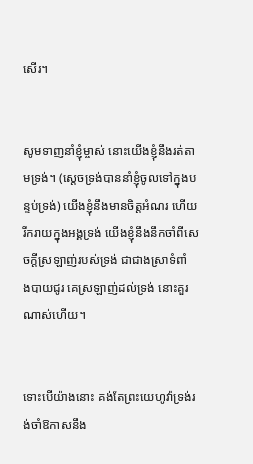សើរ។


សូមទាញនាំខ្ញុំម្ចាស់ នោះយើងខ្ញុំនឹងរត់តាមទ្រង់។ (ស្តេចទ្រង់បាននាំខ្ញុំចូលទៅក្នុងបន្ទប់ទ្រង់) យើងខ្ញុំនឹងមានចិត្តអំណរ ហើយរីក‌រាយក្នុងអង្គទ្រង់ យើងខ្ញុំនឹងនឹកចាំពីសេចក្ដីស្រឡាញ់របស់ទ្រង់ ជាជាងស្រាទំពាំង‌បាយ‌ជូរ គេស្រឡាញ់ដល់ទ្រង់ នោះគួរណាស់ហើយ។


ទោះបើយ៉ាងនោះ គង់តែព្រះ‌យេហូវ៉ាទ្រង់រង់‌ចាំឱកាសនឹង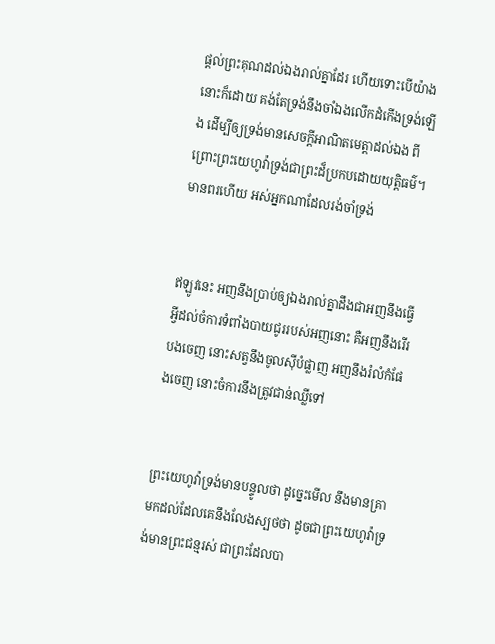ផ្តល់ព្រះ‌គុណដល់ឯងរាល់គ្នាដែរ ហើយទោះបើយ៉ាងនោះក៏ដោយ គង់តែទ្រង់នឹងចាំឯងលើកដំកើងទ្រង់ឡើង ដើម្បីឲ្យទ្រង់មានសេចក្ដីអាណិតមេត្តាដល់ឯង ពីព្រោះព្រះ‌យេហូវ៉ាទ្រង់ជាព្រះដ៏ប្រកបដោយយុត្តិ‌ធម៌។ មានពរហើយ អស់អ្នកណាដែលរង់‌ចាំទ្រង់


ឥឡូវនេះ អញនឹងប្រាប់ឲ្យឯងរាល់គ្នាដឹងជាអញនឹងធ្វើអ្វីដល់ចំការទំពាំង‌បាយ‌ជូររបស់អញនោះ គឺអញនឹងរើរបងចេញ នោះសត្វនឹងចូលស៊ីបំផ្លាញ អញនឹងរំលំកំផែងចេញ នោះចំការនឹងត្រូវជាន់ឈ្លីទៅ


ព្រះ‌យេហូវ៉ាទ្រង់មានបន្ទូលថា ដូច្នេះមើល នឹងមានគ្រាមកដល់ដែលគេនឹងលែងស្បថថា ដូចជាព្រះ‌យេហូវ៉ាទ្រង់មានព្រះ‌ជន្មរស់ ជាព្រះដែលបា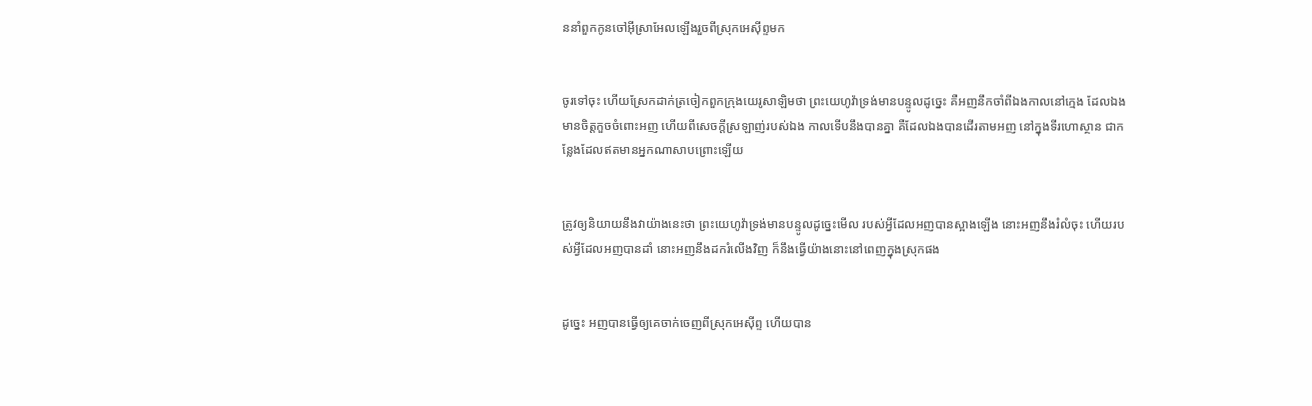ននាំពួកកូនចៅអ៊ីស្រាអែលឡើងរួចពីស្រុកអេស៊ីព្ទមក


ចូរទៅចុះ ហើយស្រែកដាក់ត្រចៀកពួកក្រុងយេរូ‌សាឡិមថា ព្រះ‌យេហូវ៉ាទ្រង់មានបន្ទូលដូច្នេះ គឺអញនឹកចាំពីឯងកាលនៅក្មេង ដែលឯងមានចិត្តកួចចំពោះអញ ហើយពីសេចក្ដីស្រឡាញ់របស់ឯង កាលទើបនឹងបានគ្នា គឺដែលឯងបានដើរតាមអញ នៅក្នុងទីរហោ‌ស្ថាន ជាកន្លែងដែលឥតមានអ្នកណាសាប‌ព្រោះឡើយ


ត្រូវឲ្យនិយាយនឹងវាយ៉ាងនេះថា ព្រះ‌យេហូវ៉ាទ្រង់មានបន្ទូលដូច្នេះមើល របស់អ្វីដែលអញបានស្អាងឡើង នោះអញនឹងរំលំចុះ ហើយរបស់អ្វីដែលអញបានដាំ នោះអញនឹងដករំលើងវិញ ក៏នឹងធ្វើយ៉ាងនោះនៅពេញក្នុងស្រុកផង


ដូច្នេះ អញបានធ្វើឲ្យគេចាក់ចេញពីស្រុកអេស៊ីព្ទ ហើយបាន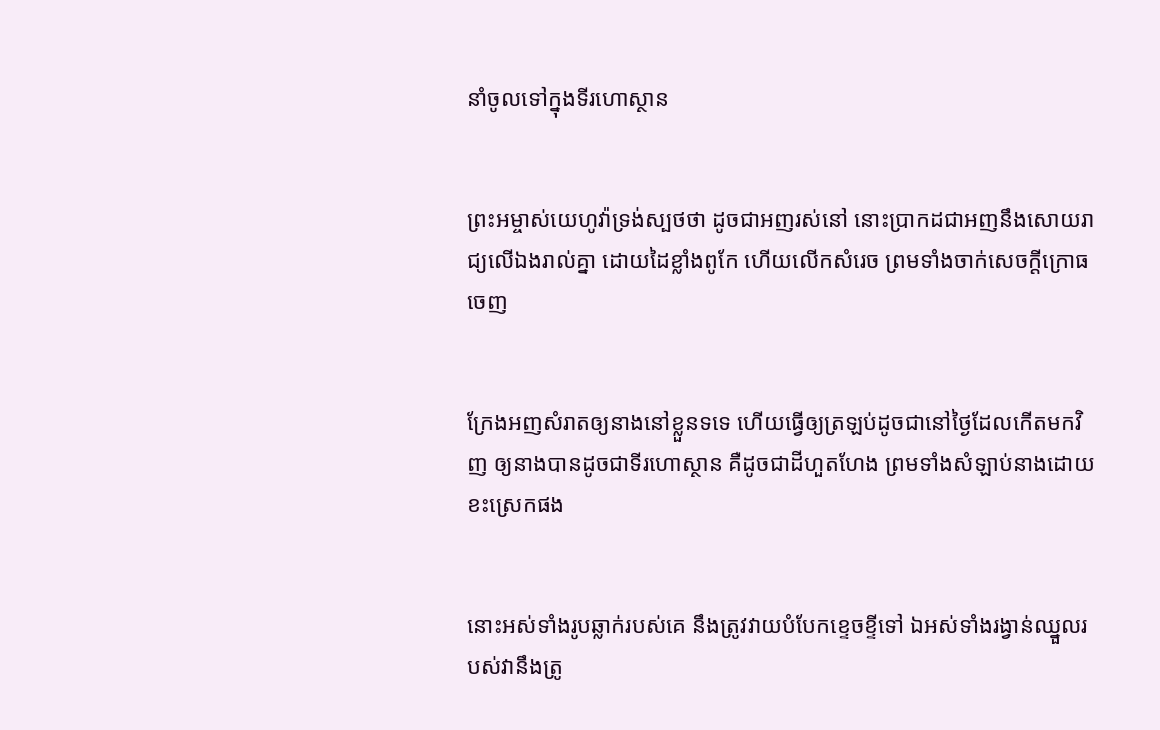នាំចូលទៅក្នុងទីរហោ‌ស្ថាន


ព្រះ‌អម្ចាស់យេហូវ៉ាទ្រង់ស្បថថា ដូចជាអញរស់នៅ នោះប្រាកដជាអញនឹងសោយ‌រាជ្យលើឯងរាល់គ្នា ដោយដៃខ្លាំងពូកែ ហើយលើកសំរេច ព្រមទាំងចាក់សេចក្ដីក្រោធចេញ


ក្រែងអញសំរាតឲ្យនាងនៅខ្លួនទទេ ហើយធ្វើឲ្យត្រឡប់ដូចជានៅថ្ងៃដែលកើតមកវិញ ឲ្យនាងបានដូចជាទីរហោ‌ស្ថាន គឺដូចជាដីហួត‌ហែង ព្រមទាំងសំឡាប់នាងដោយខះស្រេកផង


នោះអស់ទាំងរូបឆ្លាក់របស់គេ នឹងត្រូវវាយបំបែកខ្ទេច‌ខ្ទីទៅ ឯអស់ទាំងរង្វាន់ឈ្នួលរបស់វានឹងត្រូ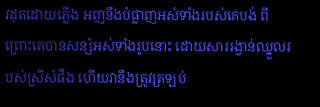វដុតដោយភ្លើង អញនឹងបំផ្លាញអស់ទាំងរបស់គេបង់ ពីព្រោះគេបានសន្សំអស់ទាំងរូបនោះ ដោយ‌សាររង្វាន់ឈ្នួលរបស់ស្រីសំផឹង ហើយវានឹងត្រូវត្រឡប់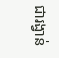ជារង្វាន់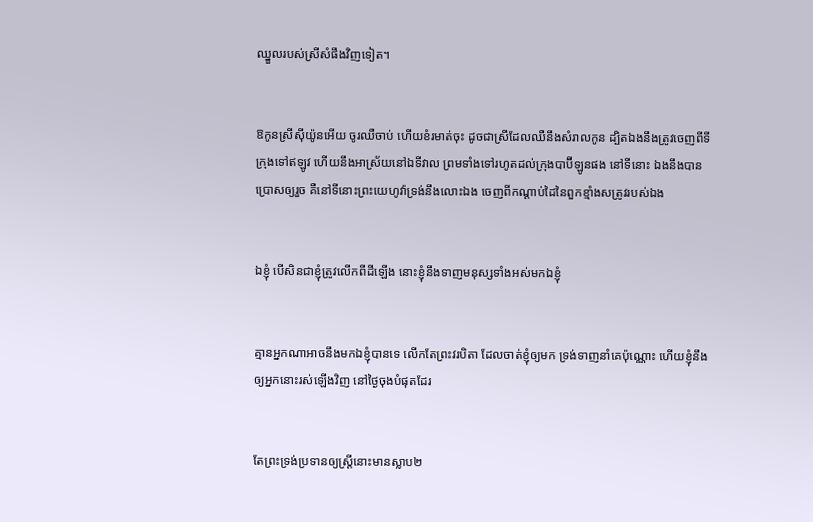ឈ្នួលរបស់ស្រីសំផឹងវិញទៀត។


ឱកូនស្រីស៊ីយ៉ូនអើយ ចូរឈឺ‌ចាប់ ហើយខំរមាត់ចុះ ដូចជាស្រីដែលឈឺនឹងសំរាលកូន ដ្បិតឯងនឹងត្រូវចេញពីទីក្រុងទៅឥឡូវ ហើយនឹងអាស្រ័យនៅឯទីវាល ព្រមទាំងទៅរហូតដល់ក្រុងបាប៊ីឡូនផង នៅទីនោះ ឯងនឹងបានប្រោសឲ្យរួច គឺនៅទីនោះព្រះ‌យេហូវ៉ាទ្រង់នឹងលោះឯង ចេញពីកណ្តាប់ដៃនៃពួកខ្មាំងសត្រូវរបស់ឯង


ឯខ្ញុំ បើសិនជាខ្ញុំត្រូវលើកពីដីឡើង នោះខ្ញុំនឹងទាញមនុស្សទាំងអស់មកឯខ្ញុំ


គ្មានអ្នកណាអាចនឹងមកឯខ្ញុំបានទេ លើកតែព្រះវរ‌បិតា ដែលចាត់ខ្ញុំឲ្យមក ទ្រង់ទាញនាំគេប៉ុណ្ណោះ ហើយខ្ញុំនឹងឲ្យអ្នកនោះរស់ឡើងវិញ នៅថ្ងៃចុងបំផុតដែរ


តែព្រះ‌ទ្រង់ប្រទានឲ្យស្ត្រីនោះមានស្លាប២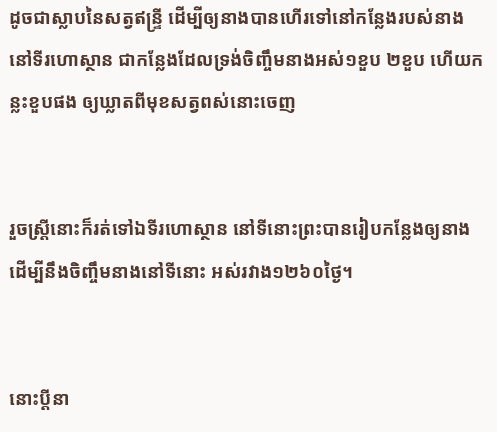ដូចជាស្លាបនៃសត្វឥន្ទ្រី ដើម្បីឲ្យនាងបានហើរទៅនៅកន្លែងរបស់នាង នៅទីរហោ‌ស្ថាន ជាកន្លែងដែលទ្រង់ចិញ្ចឹមនាងអស់១ខួប ២ខួប ហើយកន្លះខួបផង ឲ្យឃ្លាតពីមុខសត្វពស់នោះចេញ


រួចស្ត្រីនោះក៏រត់ទៅឯទីរហោ‌ស្ថាន នៅទីនោះព្រះបានរៀបកន្លែងឲ្យនាង ដើម្បីនឹងចិញ្ចឹមនាងនៅទីនោះ អស់រវាង១២៦០ថ្ងៃ។


នោះប្ដីនា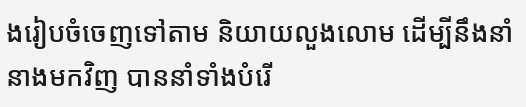ងរៀបចំចេញទៅតាម និយាយលួង‌លោម ដើម្បីនឹងនាំនាងមកវិញ បាននាំទាំងបំរើ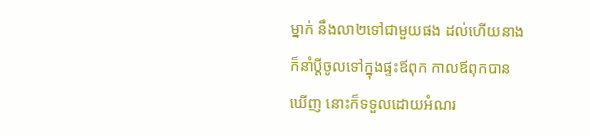ម្នាក់ នឹងលា២ទៅជាមួយផង ដល់ហើយនាងក៏នាំប្ដីចូលទៅក្នុងផ្ទះឪពុក កាលឪពុកបានឃើញ នោះក៏ទទួលដោយអំណរ